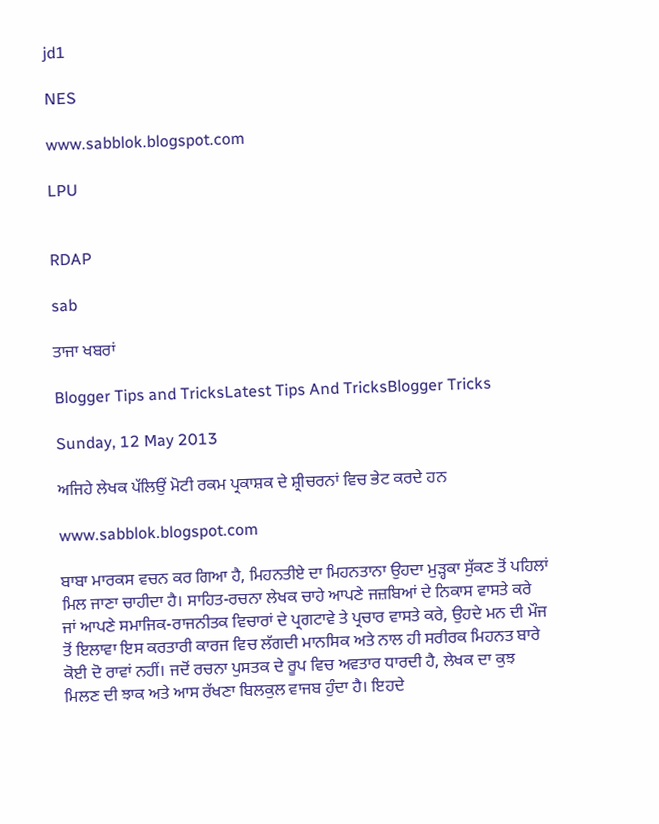jd1

NES

www.sabblok.blogspot.com

LPU


RDAP

sab

ਤਾਜਾ ਖਬਰਾਂ

Blogger Tips and TricksLatest Tips And TricksBlogger Tricks

Sunday, 12 May 2013

ਅਜਿਹੇ ਲੇਖਕ ਪੱਲਿਉਂ ਮੋਟੀ ਰਕਮ ਪ੍ਰਕਾਸ਼ਕ ਦੇ ਸ਼੍ਰੀਚਰਨਾਂ ਵਿਚ ਭੇਟ ਕਰਦੇ ਹਨ

www.sabblok.blogspot.com

ਬਾਬਾ ਮਾਰਕਸ ਵਚਨ ਕਰ ਗਿਆ ਹੈ, ਮਿਹਨਤੀਏ ਦਾ ਮਿਹਨਤਾਨਾ ਉਹਦਾ ਮੁੜ੍ਹਕਾ ਸੁੱਕਣ ਤੋਂ ਪਹਿਲਾਂ ਮਿਲ ਜਾਣਾ ਚਾਹੀਦਾ ਹੈ। ਸਾਹਿਤ-ਰਚਨਾ ਲੇਖਕ ਚਾਹੇ ਆਪਣੇ ਜਜ਼ਬਿਆਂ ਦੇ ਨਿਕਾਸ ਵਾਸਤੇ ਕਰੇ ਜਾਂ ਆਪਣੇ ਸਮਾਜਿਕ-ਰਾਜਨੀਤਕ ਵਿਚਾਰਾਂ ਦੇ ਪ੍ਰਗਟਾਵੇ ਤੇ ਪ੍ਰਚਾਰ ਵਾਸਤੇ ਕਰੇ, ਉਹਦੇ ਮਨ ਦੀ ਮੌਜ ਤੋਂ ਇਲਾਵਾ ਇਸ ਕਰਤਾਰੀ ਕਾਰਜ ਵਿਚ ਲੱਗਦੀ ਮਾਨਸਿਕ ਅਤੇ ਨਾਲ ਹੀ ਸਰੀਰਕ ਮਿਹਨਤ ਬਾਰੇ ਕੋਈ ਦੋ ਰਾਵਾਂ ਨਹੀਂ। ਜਦੋਂ ਰਚਨਾ ਪੁਸਤਕ ਦੇ ਰੂਪ ਵਿਚ ਅਵਤਾਰ ਧਾਰਦੀ ਹੈ, ਲੇਖਕ ਦਾ ਕੁਝ ਮਿਲਣ ਦੀ ਝਾਕ ਅਤੇ ਆਸ ਰੱਖਣਾ ਬਿਲਕੁਲ ਵਾਜਬ ਹੁੰਦਾ ਹੈ। ਇਹਦੇ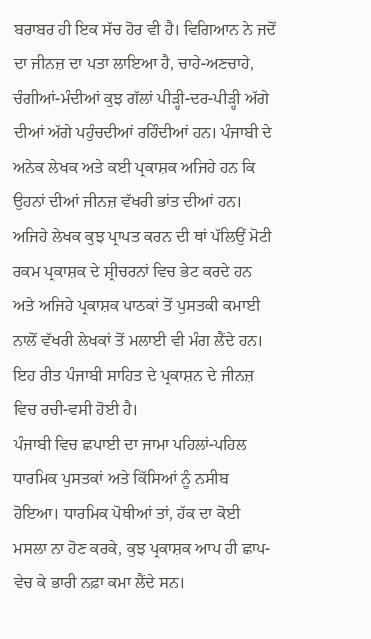ਬਰਾਬਰ ਹੀ ਇਕ ਸੱਚ ਹੋਰ ਵੀ ਹੈ। ਵਿਗਿਆਨ ਨੇ ਜਦੋਂ ਦਾ ਜੀਨਜ਼ ਦਾ ਪਤਾ ਲਾਇਆ ਹੈ, ਚਾਹੇ-ਅਣਚਾਹੇ, ਚੰਗੀਆਂ-ਮੰਦੀਆਂ ਕੁਝ ਗੱਲਾਂ ਪੀੜ੍ਹੀ-ਦਰ-ਪੀੜ੍ਹੀ ਅੱਗੇ ਦੀਆਂ ਅੱਗੇ ਪਹੁੰਚਦੀਆਂ ਰਹਿੰਦੀਆਂ ਹਨ। ਪੰਜਾਬੀ ਦੇ ਅਨੇਕ ਲੇਖਕ ਅਤੇ ਕਈ ਪ੍ਰਕਾਸ਼ਕ ਅਜਿਹੇ ਹਨ ਕਿ ਉਹਨਾਂ ਦੀਆਂ ਜੀਨਜ਼ ਵੱਖਰੀ ਭਾਂਤ ਦੀਆਂ ਹਨ। ਅਜਿਹੇ ਲੇਖਕ ਕੁਝ ਪ੍ਰਾਪਤ ਕਰਨ ਦੀ ਥਾਂ ਪੱਲਿਉਂ ਮੋਟੀ ਰਕਮ ਪ੍ਰਕਾਸ਼ਕ ਦੇ ਸ਼੍ਰੀਚਰਨਾਂ ਵਿਚ ਭੇਟ ਕਰਦੇ ਹਨ ਅਤੇ ਅਜਿਹੇ ਪ੍ਰਕਾਸ਼ਕ ਪਾਠਕਾਂ ਤੋਂ ਪੁਸਤਕੀ ਕਮਾਈ ਨਾਲੋਂ ਵੱਖਰੀ ਲੇਖਕਾਂ ਤੋਂ ਮਲਾਈ ਵੀ ਮੰਗ ਲੈਂਦੇ ਹਨ। ਇਹ ਰੀਤ ਪੰਜਾਬੀ ਸਾਹਿਤ ਦੇ ਪ੍ਰਕਾਸ਼ਨ ਦੇ ਜੀਨਜ਼ ਵਿਚ ਰਚੀ-ਵਸੀ ਹੋਈ ਹੈ।
ਪੰਜਾਬੀ ਵਿਚ ਛਪਾਈ ਦਾ ਜਾਮਾ ਪਹਿਲਾਂ-ਪਹਿਲ ਧਾਰਮਿਕ ਪੁਸਤਕਾਂ ਅਤੇ ਕਿੱਸਿਆਂ ਨੂੰ ਨਸੀਬ ਹੋਇਆ। ਧਾਰਮਿਕ ਪੋਥੀਆਂ ਤਾਂ, ਹੱਕ ਦਾ ਕੋਈ ਮਸਲਾ ਨਾ ਹੋਣ ਕਰਕੇ, ਕੁਝ ਪ੍ਰਕਾਸ਼ਕ ਆਪ ਹੀ ਛਾਪ-ਵੇਚ ਕੇ ਭਾਰੀ ਨਫ਼ਾ ਕਮਾ ਲੈਂਦੇ ਸਨ।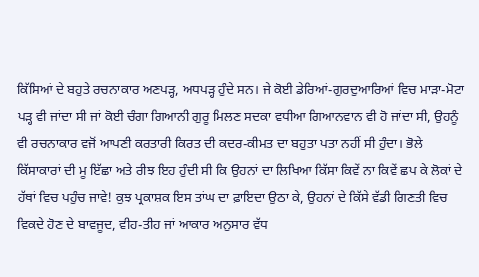ਕਿੱਸਿਆਂ ਦੇ ਬਹੁਤੇ ਰਚਨਾਕਾਰ ਅਣਪੜ੍ਹ, ਅਧਪੜ੍ਹ ਹੁੰਦੇ ਸਨ। ਜੇ ਕੋਈ ਡੇਰਿਆਂ-ਗੁਰਦੁਆਰਿਆਂ ਵਿਚ ਮਾੜਾ-ਮੋਟਾ ਪੜ੍ਹ ਵੀ ਜਾਂਦਾ ਸੀ ਜਾਂ ਕੋਈ ਚੰਗਾ ਗਿਆਨੀ ਗੁਰੂ ਮਿਲਣ ਸਦਕਾ ਵਧੀਆ ਗਿਆਨਵਾਨ ਵੀ ਹੋ ਜਾਂਦਾ ਸੀ, ਉਹਨੂੰ ਵੀ ਰਚਨਾਕਾਰ ਵਜੋਂ ਆਪਣੀ ਕਰਤਾਰੀ ਕਿਰਤ ਦੀ ਕਦਰ-ਕੀਮਤ ਦਾ ਬਹੁਤਾ ਪਤਾ ਨਹੀਂ ਸੀ ਹੁੰਦਾ। ਭੋਲੇ ਕਿੱਸਾਕਾਰਾਂ ਦੀ ਮੂ ਇੱਛਾ ਅਤੇ ਰੀਝ ਇਹ ਹੁੰਦੀ ਸੀ ਕਿ ਉਹਨਾਂ ਦਾ ਲਿਖਿਆ ਕਿੱਸਾ ਕਿਵੇਂ ਨਾ ਕਿਵੇਂ ਛਪ ਕੇ ਲੋਕਾਂ ਦੇ ਹੱਥਾਂ ਵਿਚ ਪਹੁੰਚ ਜਾਵੇ! ਕੁਝ ਪ੍ਰਕਾਸ਼ਕ ਇਸ ਤਾਂਘ ਦਾ ਫ਼ਾਇਦਾ ਉਠਾ ਕੇ, ਉਹਨਾਂ ਦੇ ਕਿੱਸੇ ਵੱਡੀ ਗਿਣਤੀ ਵਿਚ ਵਿਕਦੇ ਹੋਣ ਦੇ ਬਾਵਜੂਦ, ਵੀਹ-ਤੀਹ ਜਾਂ ਆਕਾਰ ਅਨੁਸਾਰ ਵੱਧ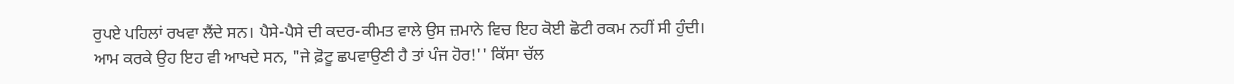ਰੁਪਏ ਪਹਿਲਾਂ ਰਖਵਾ ਲੈਂਦੇ ਸਨ। ਪੈਸੇ-ਪੈਸੇ ਦੀ ਕਦਰ-ਕੀਮਤ ਵਾਲੇ ਉਸ ਜ਼ਮਾਨੇ ਵਿਚ ਇਹ ਕੋਈ ਛੋਟੀ ਰਕਮ ਨਹੀਂ ਸੀ ਹੁੰਦੀ। ਆਮ ਕਰਕੇ ਉਹ ਇਹ ਵੀ ਆਖਦੇ ਸਨ, "ਜੇ ਫ਼ੋਟੂ ਛਪਵਾਉਣੀ ਹੈ ਤਾਂ ਪੰਜ ਹੋਰ!'' ਕਿੱਸਾ ਚੱਲ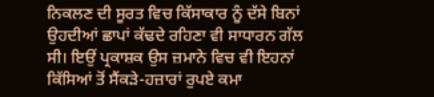ਨਿਕਲਣ ਦੀ ਸੂਰਤ ਵਿਚ ਕਿੱਸਾਕਾਰ ਨੂੰ ਦੱਸੇ ਬਿਨਾਂ ਉਹਦੀਆਂ ਛਾਪਾਂ ਕੱਢਦੇ ਰਹਿਣਾ ਵੀ ਸਾਧਾਰਨ ਗੱਲ ਸੀ। ਇਉਂ ਪ੍ਰਕਾਸ਼ਕ ਉਸ ਜ਼ਮਾਨੇ ਵਿਚ ਵੀ ਇਹਨਾਂ ਕਿੱਸਿਆਂ ਤੋਂ ਸੈਂਕੜੇ-ਹਜ਼ਾਰਾਂ ਰੁਪਏ ਕਮਾ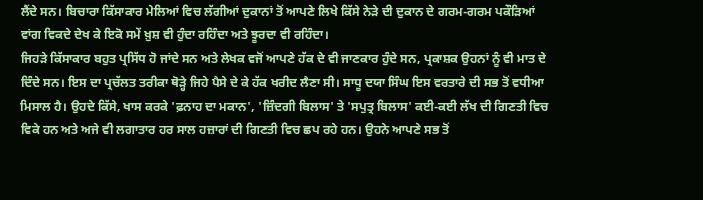ਲੈਂਦੇ ਸਨ। ਬਿਚਾਰਾ ਕਿੱਸਾਕਾਰ ਮੇਲਿਆਂ ਵਿਚ ਲੱਗੀਆਂ ਦੁਕਾਨਾਂ ਤੋਂ ਆਪਣੇ ਲਿਖੇ ਕਿੱਸੇ ਨੇੜੇ ਦੀ ਦੁਕਾਨ ਦੇ ਗਰਮ-ਗਰਮ ਪਕੌੜਿਆਂ ਵਾਂਗ ਵਿਕਦੇ ਦੇਖ ਕੇ ਇਕੋ ਸਮੇਂ ਖ਼ੁਸ਼ ਵੀ ਹੁੰਦਾ ਰਹਿੰਦਾ ਅਤੇ ਝੂਰਦਾ ਵੀ ਰਹਿੰਦਾ।
ਜਿਹੜੇ ਕਿੱਸਾਕਾਰ ਬਹੁਤ ਪ੍ਰਸਿੱਧ ਹੋ ਜਾਂਦੇ ਸਨ ਅਤੇ ਲੇਖਕ ਵਜੋਂ ਆਪਣੇ ਹੱਕ ਦੇ ਵੀ ਜਾਣਕਾਰ ਹੁੰਦੇ ਸਨ, ਪ੍ਰਕਾਸ਼ਕ ਉਹਨਾਂ ਨੂੰ ਵੀ ਮਾਤ ਦੇ ਦਿੰਦੇ ਸਨ। ਇਸ ਦਾ ਪ੍ਰਚੱਲਤ ਤਰੀਕਾ ਥੋੜ੍ਹੇ ਜਿਹੇ ਪੈਸੇ ਦੇ ਕੇ ਹੱਕ ਖਰੀਦ ਲੈਣਾ ਸੀ। ਸਾਧੂ ਦਯਾ ਸਿੰਘ ਇਸ ਵਰਤਾਰੇ ਦੀ ਸਭ ਤੋਂ ਵਧੀਆ ਮਿਸਾਲ ਹੈ। ਉਹਦੇ ਕਿੱਸੇ, ਖਾਸ ਕਰਕੇ 'ਫ਼ਨਾਹ ਦਾ ਮਕਾਨ', 'ਜ਼ਿੰਦਗੀ ਬਿਲਾਸ' ਤੇ 'ਸਪੁਤ੍ਰ ਬਿਲਾਸ' ਕਈ-ਕਈ ਲੱਖ ਦੀ ਗਿਣਤੀ ਵਿਚ ਵਿਕੇ ਹਨ ਅਤੇ ਅਜੇ ਵੀ ਲਗਾਤਾਰ ਹਰ ਸਾਲ ਹਜ਼ਾਰਾਂ ਦੀ ਗਿਣਤੀ ਵਿਚ ਛਪ ਰਹੇ ਹਨ। ਉਹਨੇ ਆਪਣੇ ਸਭ ਤੋਂ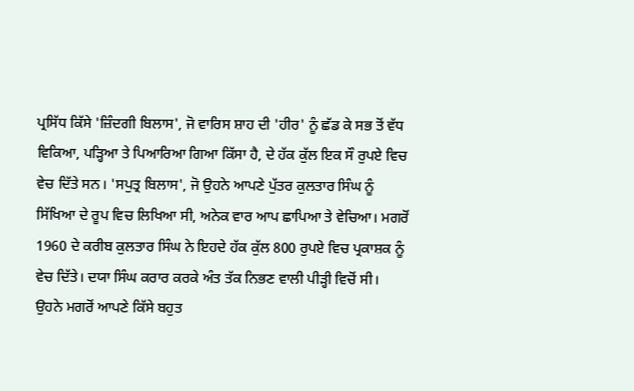ਪ੍ਰਸਿੱਧ ਕਿੱਸੇ 'ਜ਼ਿੰਦਗੀ ਬਿਲਾਸ', ਜੋ ਵਾਰਿਸ ਸ਼ਾਹ ਦੀ 'ਹੀਰ' ਨੂੰ ਛੱਡ ਕੇ ਸਭ ਤੋਂ ਵੱਧ ਵਿਕਿਆ, ਪੜ੍ਹਿਆ ਤੇ ਪਿਆਰਿਆ ਗਿਆ ਕਿੱਸਾ ਹੈ, ਦੇ ਹੱਕ ਕੁੱਲ ਇਕ ਸੌ ਰੁਪਏ ਵਿਚ ਵੇਚ ਦਿੱਤੇ ਸਨ। 'ਸਪੁਤ੍ਰ ਬਿਲਾਸ', ਜੋ ਉਹਨੇ ਆਪਣੇ ਪੁੱਤਰ ਕੁਲਤਾਰ ਸਿੰਘ ਨੂੰ ਸਿੱਖਿਆ ਦੇ ਰੂਪ ਵਿਚ ਲਿਖਿਆ ਸੀ, ਅਨੇਕ ਵਾਰ ਆਪ ਛਾਪਿਆ ਤੇ ਵੇਚਿਆ। ਮਗਰੋਂ 1960 ਦੇ ਕਰੀਬ ਕੁਲਤਾਰ ਸਿੰਘ ਨੇ ਇਹਦੇ ਹੱਕ ਕੁੱਲ 800 ਰੁਪਏ ਵਿਚ ਪ੍ਰਕਾਸ਼ਕ ਨੂੰ ਵੇਚ ਦਿੱਤੇ। ਦਯਾ ਸਿੰਘ ਕਰਾਰ ਕਰਕੇ ਅੰਤ ਤੱਕ ਨਿਭਣ ਵਾਲੀ ਪੀੜ੍ਹੀ ਵਿਚੋਂ ਸੀ। ਉਹਨੇ ਮਗਰੋਂ ਆਪਣੇ ਕਿੱਸੇ ਬਹੁਤ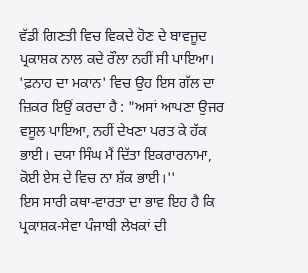ਵੱਡੀ ਗਿਣਤੀ ਵਿਚ ਵਿਕਦੇ ਹੋਣ ਦੇ ਬਾਵਜੂਦ ਪ੍ਰਕਾਸ਼ਕ ਨਾਲ ਕਦੇ ਰੌਲਾ ਨਹੀਂ ਸੀ ਪਾਇਆ। 'ਫ਼ਨਾਹ ਦਾ ਮਕਾਨ' ਵਿਚ ਉਹ ਇਸ ਗੱਲ ਦਾ ਜ਼ਿਕਰ ਇਉਂ ਕਰਦਾ ਹੈ : "ਅਸਾਂ ਆਪਣਾ ਉਜਰ ਵਸੂਲ ਪਾਇਆ, ਨਹੀਂ ਦੇਖਣਾ ਪਰਤ ਕੇ ਹੱਕ ਭਾਈ। ਦਯਾ ਸਿੰਘ ਮੈਂ ਦਿੱਤਾ ਇਕਰਾਰਨਾਮਾ, ਕੋਈ ਏਸ ਦੇ ਵਿਚ ਨਾ ਸ਼ੱਕ ਭਾਈ।''
ਇਸ ਸਾਰੀ ਕਥਾ-ਵਾਰਤਾ ਦਾ ਭਾਵ ਇਹ ਹੈ ਕਿ ਪ੍ਰਕਾਸ਼ਕ-ਸੇਵਾ ਪੰਜਾਬੀ ਲੇਖਕਾਂ ਦੀ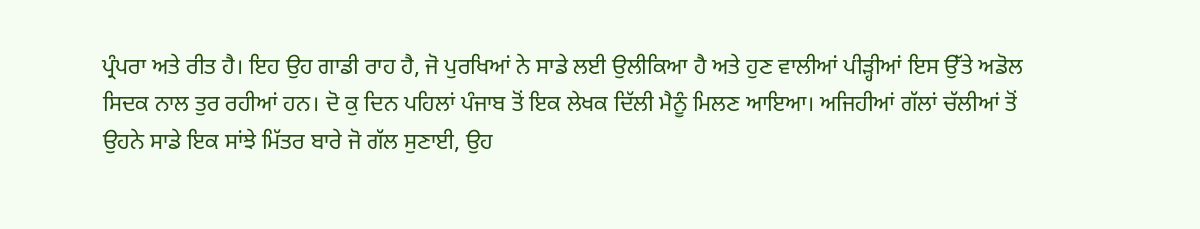ਪ੍ਰੰਪਰਾ ਅਤੇ ਰੀਤ ਹੈ। ਇਹ ਉਹ ਗਾਡੀ ਰਾਹ ਹੈ, ਜੋ ਪੁਰਖਿਆਂ ਨੇ ਸਾਡੇ ਲਈ ਉਲੀਕਿਆ ਹੈ ਅਤੇ ਹੁਣ ਵਾਲੀਆਂ ਪੀੜ੍ਹੀਆਂ ਇਸ ਉੱਤੇ ਅਡੋਲ ਸਿਦਕ ਨਾਲ ਤੁਰ ਰਹੀਆਂ ਹਨ। ਦੋ ਕੁ ਦਿਨ ਪਹਿਲਾਂ ਪੰਜਾਬ ਤੋਂ ਇਕ ਲੇਖਕ ਦਿੱਲੀ ਮੈਨੂੰ ਮਿਲਣ ਆਇਆ। ਅਜਿਹੀਆਂ ਗੱਲਾਂ ਚੱਲੀਆਂ ਤੋਂ ਉਹਨੇ ਸਾਡੇ ਇਕ ਸਾਂਝੇ ਮਿੱਤਰ ਬਾਰੇ ਜੋ ਗੱਲ ਸੁਣਾਈ, ਉਹ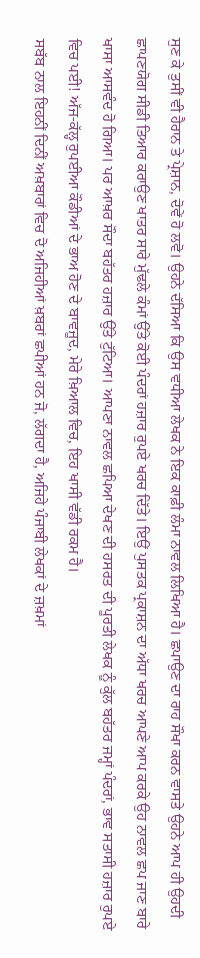ਸੁਣ ਕੇ ਤੁਸੀਂ ਵੀ ਹੈਰਾਨ ਤੇ ਪ੍ਰੇਸ਼ਾਨ, ਦੋਵੇਂ ਹੋ ਲਵੋ। ਉਹਨੇ ਦੱਸਿਆ ਕਿ ਉਸ ਵਧੀਆ ਲੇਖਕ ਨੇ ਇਕ ਕਾਫ਼ੀ ਲੰਮਾ ਨਾਵਲ ਲਿਖਿਆ ਹੈ। ਛਪਾਉਣ ਦਾ ਰਾਹ ਸੌਖਾ ਕਰਨ ਵਾਸਤੇ ਉਹਨੇ ਆਪ ਹੀ ਉਹਦੀ ਛਾਪਣਯੋਗ ਸੀਡੀ ਤਿਆਰ ਕਰਾਉਣ ਖਾਤਰ ਸਾਰੇ ਮੁੱਢਲੇ ਕੰਮਾਂ ਉੱਤੇ ਕੋਈ ਪੰਦਰਾਂ ਹਜ਼ਾਰ ਰੁਪਏ ਖਰਚ ਦਿੱਤੇ। ਇਉਂ ਪੁਸਤਕ ਪ੍ਰਕਾਸ਼ਨ ਦਾ ਅੱਧਾ ਖਰਚ ਆਪਣੇ ਆਪ ਕਰਕੇ ਉਹ ਨਾਵਲ ਛਪ ਜਾਣ ਬਾਰੇ ਖਾਸਾ ਆਸਵੰਦ ਹੋ ਗਿਆ। ਪਰ ਆਖ਼ਰ ਸੌਦਾ ਬਹੱਤਰ ਹਜ਼ਾਰ ਉੱਤੇ ਟੁੱਟਿਆ। ਆਪਣਾ ਨਾਵਲ ਛਪਿਆ ਦੇਖਣ ਦੀ ਹਸਰਤ ਦੀ ਪੂਰਤੀ ਲੇਖਕ ਨੂੰ ਕੁੱਲ ਬਹੱਤਰ ਜਮ੍ਹਾਂ ਪੰਦਰਾਂ, ਭਾਵ ਸਤਾਸੀ ਹਜ਼ਾਰ ਰੁਪਏ ਵਿਚ ਪਈ! ਅੱਜ-ਕੱਲ੍ਹ ਰੁਪਈਆ ਕੌਡੀਆਂ ਦੇ ਭਾਅ ਹੋਣ ਦੇ ਬਾਵਜੂਦ, ਮੇਰੇ ਖ਼ਿਆਲ ਵਿਚ, ਇਹ ਖਾਸੀ ਵੱਡੀ ਰਕਮ ਹੈ।
ਸਬੱਬ ਨਾਲ ਇਹਨੀਂ ਦਿਨੀਂ ਅਖ਼ਬਾਰਾਂ ਵਿਚ ਦੋ ਅਜਿਹੀਆਂ ਖ਼ਬਰਾਂ ਛਪੀਆਂ ਹਨ ਜੋ, ਲੱਗਦਾ ਹੈ, ਅਜਿਹੇ ਪੰਜਾਬੀ ਲੇਖਕਾਂ ਦੇ ਜ਼ਖ਼ਮਾਂ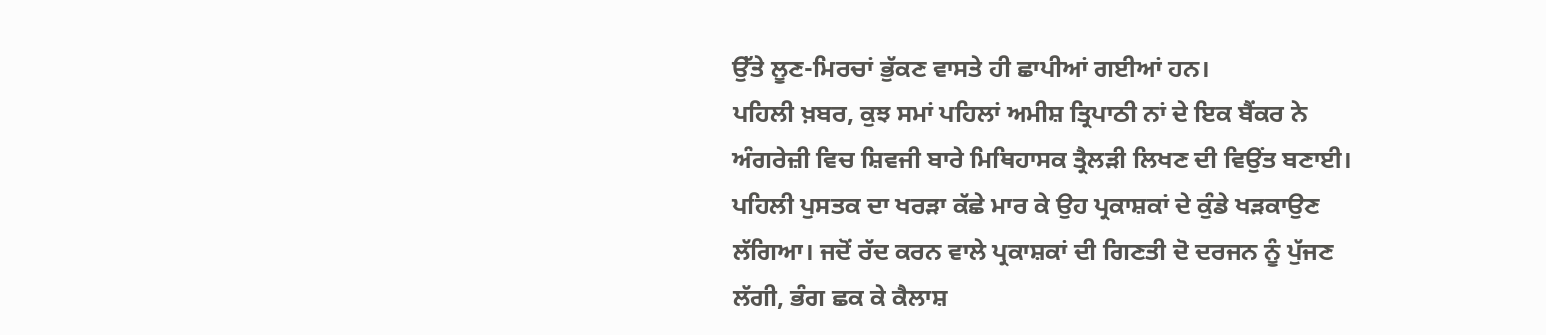ਉੱਤੇ ਲੂਣ-ਮਿਰਚਾਂ ਭੁੱਕਣ ਵਾਸਤੇ ਹੀ ਛਾਪੀਆਂ ਗਈਆਂ ਹਨ।
ਪਹਿਲੀ ਖ਼ਬਰ, ਕੁਝ ਸਮਾਂ ਪਹਿਲਾਂ ਅਮੀਸ਼ ਤ੍ਰਿਪਾਠੀ ਨਾਂ ਦੇ ਇਕ ਬੈਂਕਰ ਨੇ ਅੰਗਰੇਜ਼ੀ ਵਿਚ ਸ਼ਿਵਜੀ ਬਾਰੇ ਮਿਥਿਹਾਸਕ ਤ੍ਰੈਲੜੀ ਲਿਖਣ ਦੀ ਵਿਉਂਤ ਬਣਾਈ। ਪਹਿਲੀ ਪੁਸਤਕ ਦਾ ਖਰੜਾ ਕੱਛੇ ਮਾਰ ਕੇ ਉਹ ਪ੍ਰਕਾਸ਼ਕਾਂ ਦੇ ਕੁੰਡੇ ਖੜਕਾਉਣ ਲੱਗਿਆ। ਜਦੋਂ ਰੱਦ ਕਰਨ ਵਾਲੇ ਪ੍ਰਕਾਸ਼ਕਾਂ ਦੀ ਗਿਣਤੀ ਦੋ ਦਰਜਨ ਨੂੰ ਪੁੱਜਣ ਲੱਗੀ, ਭੰਗ ਛਕ ਕੇ ਕੈਲਾਸ਼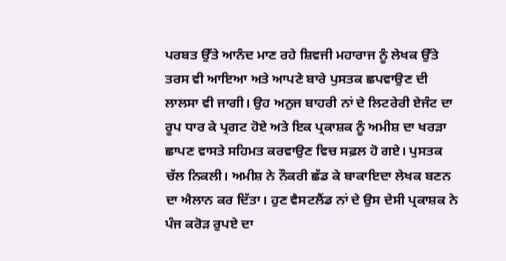ਪਰਬਤ ਉੱਤੇ ਆਨੰਦ ਮਾਣ ਰਹੇ ਸ਼ਿਵਜੀ ਮਹਾਰਾਜ ਨੂੰ ਲੇਖਕ ਉੱਤੇ ਤਰਸ ਵੀ ਆਇਆ ਅਤੇ ਆਪਣੇ ਬਾਰੇ ਪੁਸਤਕ ਛਪਵਾਉਣ ਦੀ ਲਾਲਸਾ ਵੀ ਜਾਗੀ। ਉਹ ਅਨੁਜ ਬਾਹਰੀ ਨਾਂ ਦੇ ਲਿਟਰੇਰੀ ਏਜੰਟ ਦਾ ਰੂਪ ਧਾਰ ਕੇ ਪ੍ਰਗਟ ਹੋਏ ਅਤੇ ਇਕ ਪ੍ਰਕਾਸ਼ਕ ਨੂੰ ਅਮੀਸ਼ ਦਾ ਖਰੜਾ ਛਾਪਣ ਵਾਸਤੇ ਸਹਿਮਤ ਕਰਵਾਉਣ ਵਿਚ ਸਫ਼ਲ ਹੋ ਗਏ। ਪੁਸਤਕ ਚੱਲ ਨਿਕਲੀ। ਅਮੀਸ਼ ਨੇ ਨੌਕਰੀ ਛੱਡ ਕੇ ਬਾਕਾਇਦਾ ਲੇਖਕ ਬਣਨ ਦਾ ਐਲਾਨ ਕਰ ਦਿੱਤਾ। ਹੁਣ ਵੈਸਟਲੈਂਡ ਨਾਂ ਦੇ ਉਸ ਦੇਸੀ ਪ੍ਰਕਾਸ਼ਕ ਨੇ ਪੰਜ ਕਰੋੜ ਰੁਪਏ ਦਾ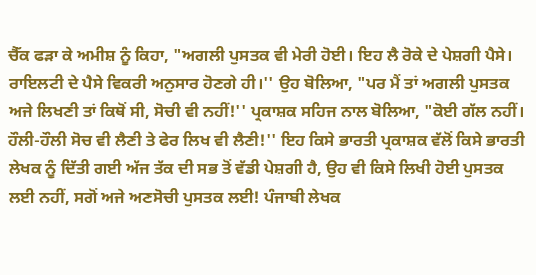ਚੈੱਕ ਫੜਾ ਕੇ ਅਮੀਸ਼ ਨੂੰ ਕਿਹਾ, "ਅਗਲੀ ਪੁਸਤਕ ਵੀ ਮੇਰੀ ਹੋਈ। ਇਹ ਲੈ ਰੋਕੇ ਦੇ ਪੇਸ਼ਗੀ ਪੈਸੇ। ਰਾਇਲਟੀ ਦੇ ਪੈਸੇ ਵਿਕਰੀ ਅਨੁਸਾਰ ਹੋਣਗੇ ਹੀ।'' ਉਹ ਬੋਲਿਆ, "ਪਰ ਮੈਂ ਤਾਂ ਅਗਲੀ ਪੁਸਤਕ ਅਜੇ ਲਿਖਣੀ ਤਾਂ ਕਿਥੋਂ ਸੀ, ਸੋਚੀ ਵੀ ਨਹੀਂ!'' ਪ੍ਰਕਾਸ਼ਕ ਸਹਿਜ ਨਾਲ ਬੋਲਿਆ, "ਕੋਈ ਗੱਲ ਨਹੀਂ। ਹੌਲੀ-ਹੌਲੀ ਸੋਚ ਵੀ ਲੈਣੀ ਤੇ ਫੇਰ ਲਿਖ ਵੀ ਲੈਣੀ!'' ਇਹ ਕਿਸੇ ਭਾਰਤੀ ਪ੍ਰਕਾਸ਼ਕ ਵੱਲੋਂ ਕਿਸੇ ਭਾਰਤੀ ਲੇਖਕ ਨੂੰ ਦਿੱਤੀ ਗਈ ਅੱਜ ਤੱਕ ਦੀ ਸਭ ਤੋਂ ਵੱਡੀ ਪੇਸ਼ਗੀ ਹੈ, ਉਹ ਵੀ ਕਿਸੇ ਲਿਖੀ ਹੋਈ ਪੁਸਤਕ ਲਈ ਨਹੀਂ, ਸਗੋਂ ਅਜੇ ਅਣਸੋਚੀ ਪੁਸਤਕ ਲਈ! ਪੰਜਾਬੀ ਲੇਖਕ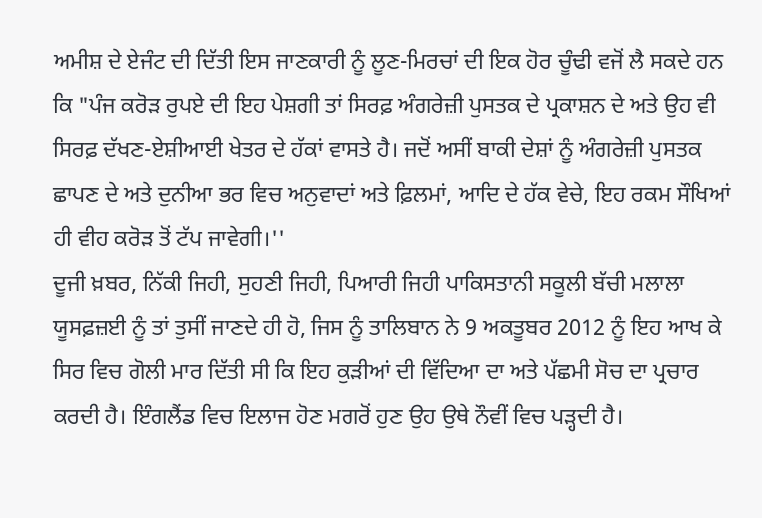ਅਮੀਸ਼ ਦੇ ਏਜੰਟ ਦੀ ਦਿੱਤੀ ਇਸ ਜਾਣਕਾਰੀ ਨੂੰ ਲੂਣ-ਮਿਰਚਾਂ ਦੀ ਇਕ ਹੋਰ ਚੂੰਢੀ ਵਜੋਂ ਲੈ ਸਕਦੇ ਹਨ ਕਿ "ਪੰਜ ਕਰੋੜ ਰੁਪਏ ਦੀ ਇਹ ਪੇਸ਼ਗੀ ਤਾਂ ਸਿਰਫ਼ ਅੰਗਰੇਜ਼ੀ ਪੁਸਤਕ ਦੇ ਪ੍ਰਕਾਸ਼ਨ ਦੇ ਅਤੇ ਉਹ ਵੀ ਸਿਰਫ਼ ਦੱਖਣ-ਏਸ਼ੀਆਈ ਖੇਤਰ ਦੇ ਹੱਕਾਂ ਵਾਸਤੇ ਹੈ। ਜਦੋਂ ਅਸੀਂ ਬਾਕੀ ਦੇਸ਼ਾਂ ਨੂੰ ਅੰਗਰੇਜ਼ੀ ਪੁਸਤਕ ਛਾਪਣ ਦੇ ਅਤੇ ਦੁਨੀਆ ਭਰ ਵਿਚ ਅਨੁਵਾਦਾਂ ਅਤੇ ਫ਼ਿਲਮਾਂ, ਆਦਿ ਦੇ ਹੱਕ ਵੇਚੇ, ਇਹ ਰਕਮ ਸੌਖਿਆਂ ਹੀ ਵੀਹ ਕਰੋੜ ਤੋਂ ਟੱਪ ਜਾਵੇਗੀ।''
ਦੂਜੀ ਖ਼ਬਰ, ਨਿੱਕੀ ਜਿਹੀ, ਸੁਹਣੀ ਜਿਹੀ, ਪਿਆਰੀ ਜਿਹੀ ਪਾਕਿਸਤਾਨੀ ਸਕੂਲੀ ਬੱਚੀ ਮਲਾਲਾ ਯੂਸਫ਼ਜ਼ਈ ਨੂੰ ਤਾਂ ਤੁਸੀਂ ਜਾਣਦੇ ਹੀ ਹੋ, ਜਿਸ ਨੂੰ ਤਾਲਿਬਾਨ ਨੇ 9 ਅਕਤੂਬਰ 2012 ਨੂੰ ਇਹ ਆਖ ਕੇ ਸਿਰ ਵਿਚ ਗੋਲੀ ਮਾਰ ਦਿੱਤੀ ਸੀ ਕਿ ਇਹ ਕੁੜੀਆਂ ਦੀ ਵਿੱਦਿਆ ਦਾ ਅਤੇ ਪੱਛਮੀ ਸੋਚ ਦਾ ਪ੍ਰਚਾਰ ਕਰਦੀ ਹੈ। ਇੰਗਲੈਂਡ ਵਿਚ ਇਲਾਜ ਹੋਣ ਮਗਰੋਂ ਹੁਣ ਉਹ ਉਥੇ ਨੌਵੀਂ ਵਿਚ ਪੜ੍ਹਦੀ ਹੈ।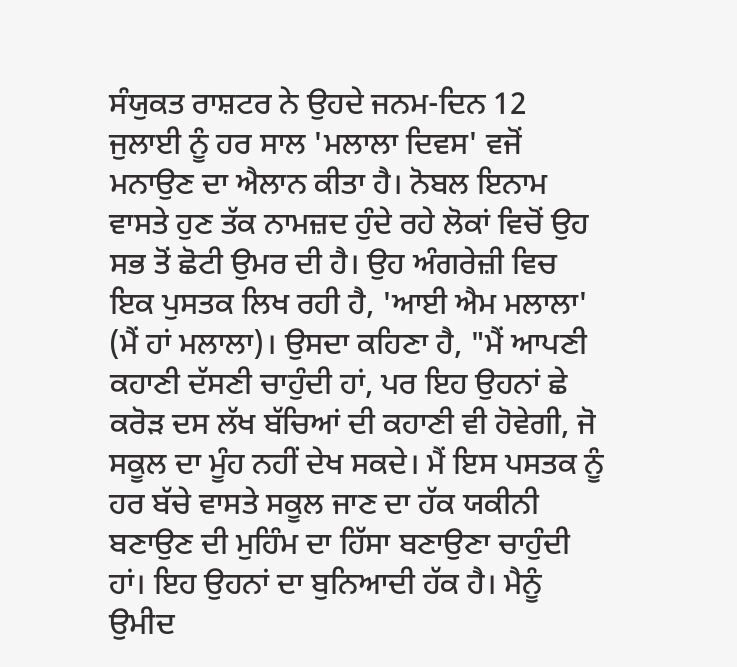ਸੰਯੁਕਤ ਰਾਸ਼ਟਰ ਨੇ ਉਹਦੇ ਜਨਮ-ਦਿਨ 12 ਜੁਲਾਈ ਨੂੰ ਹਰ ਸਾਲ 'ਮਲਾਲਾ ਦਿਵਸ' ਵਜੋਂ ਮਨਾਉਣ ਦਾ ਐਲਾਨ ਕੀਤਾ ਹੈ। ਨੋਬਲ ਇਨਾਮ ਵਾਸਤੇ ਹੁਣ ਤੱਕ ਨਾਮਜ਼ਦ ਹੁੰਦੇ ਰਹੇ ਲੋਕਾਂ ਵਿਚੋਂ ਉਹ ਸਭ ਤੋਂ ਛੋਟੀ ਉਮਰ ਦੀ ਹੈ। ਉਹ ਅੰਗਰੇਜ਼ੀ ਵਿਚ ਇਕ ਪੁਸਤਕ ਲਿਖ ਰਹੀ ਹੈ, 'ਆਈ ਐਮ ਮਲਾਲਾ' (ਮੈਂ ਹਾਂ ਮਲਾਲਾ)। ਉਸਦਾ ਕਹਿਣਾ ਹੈ, "ਮੈਂ ਆਪਣੀ ਕਹਾਣੀ ਦੱਸਣੀ ਚਾਹੁੰਦੀ ਹਾਂ, ਪਰ ਇਹ ਉਹਨਾਂ ਛੇ ਕਰੋੜ ਦਸ ਲੱਖ ਬੱਚਿਆਂ ਦੀ ਕਹਾਣੀ ਵੀ ਹੋਵੇਗੀ, ਜੋ ਸਕੂਲ ਦਾ ਮੂੰਹ ਨਹੀਂ ਦੇਖ ਸਕਦੇ। ਮੈਂ ਇਸ ਪਸਤਕ ਨੂੰ ਹਰ ਬੱਚੇ ਵਾਸਤੇ ਸਕੂਲ ਜਾਣ ਦਾ ਹੱਕ ਯਕੀਨੀ ਬਣਾਉਣ ਦੀ ਮੁਹਿੰਮ ਦਾ ਹਿੱਸਾ ਬਣਾਉਣਾ ਚਾਹੁੰਦੀ ਹਾਂ। ਇਹ ਉਹਨਾਂ ਦਾ ਬੁਨਿਆਦੀ ਹੱਕ ਹੈ। ਮੈਨੂੰ ਉਮੀਦ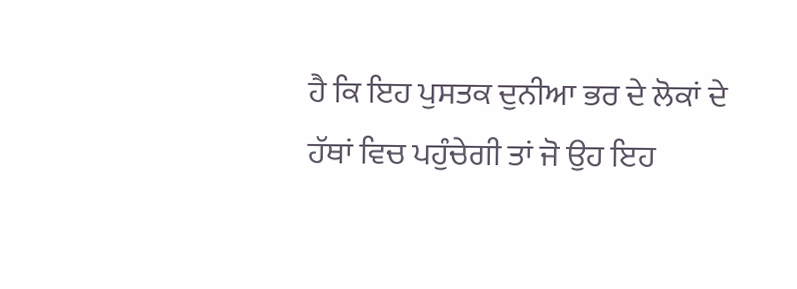ਹੈ ਕਿ ਇਹ ਪੁਸਤਕ ਦੁਨੀਆ ਭਰ ਦੇ ਲੋਕਾਂ ਦੇ ਹੱਥਾਂ ਵਿਚ ਪਹੁੰਚੇਗੀ ਤਾਂ ਜੋ ਉਹ ਇਹ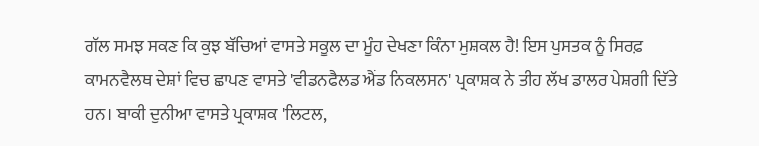ਗੱਲ ਸਮਝ ਸਕਣ ਕਿ ਕੁਝ ਬੱਚਿਆਂ ਵਾਸਤੇ ਸਕੂਲ ਦਾ ਮੂੰਹ ਦੇਖਣਾ ਕਿੰਨਾ ਮੁਸ਼ਕਲ ਹੈ! ਇਸ ਪੁਸਤਕ ਨੂੰ ਸਿਰਫ਼ ਕਾਮਨਵੈਲਥ ਦੇਸ਼ਾਂ ਵਿਚ ਛਾਪਣ ਵਾਸਤੇ 'ਵੀਡਨਫੈਲਡ ਐਂਡ ਨਿਕਲਸਨ' ਪ੍ਰਕਾਸ਼ਕ ਨੇ ਤੀਹ ਲੱਖ ਡਾਲਰ ਪੇਸ਼ਗੀ ਦਿੱਤੇ ਹਨ। ਬਾਕੀ ਦੁਨੀਆ ਵਾਸਤੇ ਪ੍ਰਕਾਸ਼ਕ 'ਲਿਟਲ,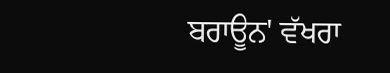ਬਰਾਊਨ' ਵੱਖਰਾ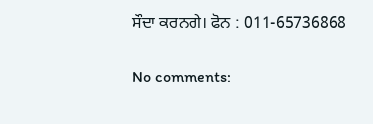ਸੌਦਾ ਕਰਨਗੇ। ਫੋਨ : 011-65736868

No comments: